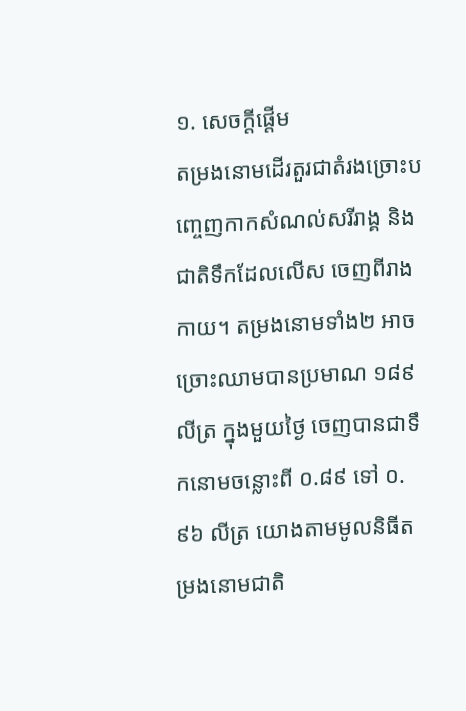១. សេចក្តីផ្តើម
តម្រងនោមដើរតួរជាតំរងច្រោះបញ្ចេញកាកសំណល់សរីរាង្គ និង ជាតិទឹកដែលលើស ចេញពីរាងកាយ។ តម្រងនោមទាំង២ អាចច្រោះឈាមបានប្រមាណ ១៨៩ លីត្រ ក្នុងមួយថ្ងៃ ចេញបានជាទឹកនោមចន្លោះពី ០.៨៩ ទៅ ០.៩៦ លីត្រ យោងតាមមូលនិធីតម្រងនោមជាតិ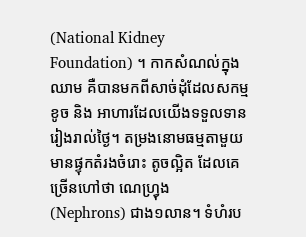(National Kidney Foundation) ។ កាកសំណល់ក្នុងឈាម គឺបានមកពីសាច់ដុំដែលសកម្មខូច និង អាហារដែលយើងទទួលទានរៀងរាល់ថ្ងៃ។ តម្រងនោមធម្មតាមួយមានផ្ទុកតំរងចំរោះ តូចល្អិត ដែលគេច្រើនហៅថា ណេហ្រ្វុង (Nephrons) ជាង១លាន។ ទំហំរប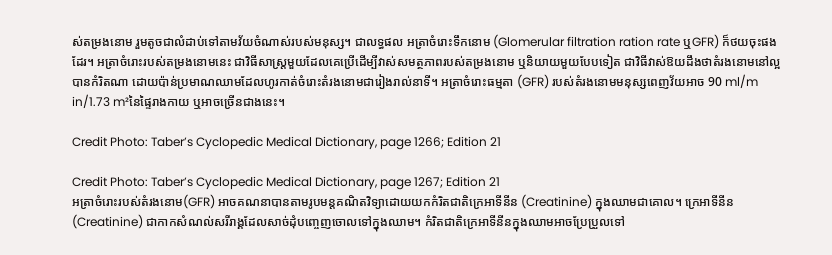ស់តម្រងនោម រួមតូចជាលំដាប់ទៅតាមវ័យចំណាស់របស់មនុស្ស។ ជាលទ្ធផល អត្រាចំរោះទឹកនោម (Glomerular filtration ration rate ឬGFR) ក៏ថយចុះផងដែរ។ អត្រាចំរោះរបស់តម្រងនោមនេះ ជាវិធីសាស្ត្រមួយដែលគេប្រើដើម្បីវាស់សមត្ថភាពរបស់តម្រងនោម ឬនិយាយមួយបែបទៀត ជាវិធីវាស់ឱយដឹងថាតំរងនោមនៅល្អបានកំរិតណា ដោយប៉ាន់ប្រមាណឈាមដែលហូរកាត់ចំរោះតំរងនោមជារៀងរាល់នាទី។ អត្រាចំរោះធម្មតា (GFR) របស់តំរងនោមមនុស្សពេញវ័យអាច 90 ml/m in/1.73 m²នៃផ្ទៃរាងកាយ ឬអាចច្រើនជាងនេះ។

Credit Photo: Taber’s Cyclopedic Medical Dictionary, page 1266; Edition 21

Credit Photo: Taber’s Cyclopedic Medical Dictionary, page 1267; Edition 21
អត្រាចំរោះរបស់តំរងនោម(GFR) អាចគណនាបានតាមរូបមន្តគណិតវិទ្យាដោយយកកំរិតជាតិក្រេអាទីនីន (Creatinine) ក្នុងឈាមជាគោល។ ក្រេអាទីនីន (Creatinine) ជាកាកសំណល់សរីរាង្គដែលសាច់ដុំបញ្ចេញចោលទៅក្នុងឈាម។ កំរិតជាតិក្រេអាទីនីនក្នុងឈាមអាចប្រែប្រួលទៅ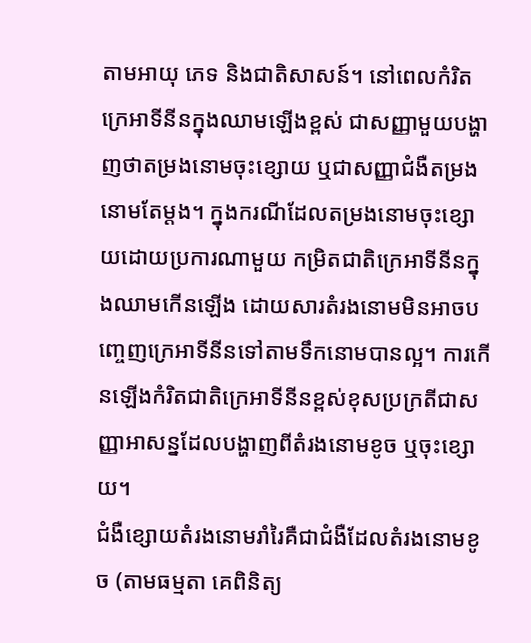តាមអាយុ ភេទ និងជាតិសាសន៍។ នៅពេលកំរិតក្រេអាទីនីនក្នុងឈាមឡើងខ្ពស់ ជាសញ្ញាមួយបង្ហាញថាតម្រងនោមចុះខ្សោយ ឬជាសញ្ញាជំងឺតម្រងនោមតែម្តង។ ក្នុងករណីដែលតម្រងនោមចុះខ្សោយដោយប្រការណាមួយ កម្រិតជាតិក្រេអាទីនីនក្នុងឈាមកើនឡើង ដោយសារតំរងនោមមិនអាចបញ្ចេញក្រេអាទីនីនទៅតាមទឹកនោមបានល្អ។ ការកើនឡើងកំរិតជាតិក្រេអាទីនីនខ្ពស់ខុសប្រក្រតីជាសញ្ញាអាសន្នដែលបង្ហាញពីតំរងនោមខូច ឬចុះខ្សោយ។
ជំងឺខ្សោយតំរងនោមរាំរៃគឺជាជំងឺដែលតំរងនោមខូច (តាមធម្មតា គេពិនិត្យ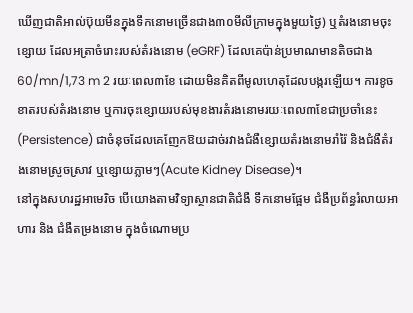ឃើញជាតិអាល់ប៊ុយមីនក្នុងទឹកនោមច្រើនជាង៣០មីលីក្រាមក្នុងមួយថ្ងៃ) ឬតំរងនោមចុះខ្សោយ ដែលអត្រាចំរោះរបស់តំរងនោម (eGRF) ដែលគេប៉ាន់ប្រមាណមានតិចជាង 60/mn/1,73 m 2 រយៈពេល៣ខែ ដោយមិនគិតពីមូលហេតុដែលបង្ករឡើយ។ ការខូចខាតរបស់តំរងនោម ឬការចុះខ្សោយរបស់មុខងារតំរងនោមរយៈពេល៣ខែជាប្រចាំនេះ (Persistence) ជាចំនុចដែលគេញែកឱយដាច់រវាងជំងឺខ្សោយតំរងនោមរាំរ៉ៃ និងជំងឺតំរងនោមស្រួចស្រាវ ឬខ្សោយភ្លាមៗ(Acute Kidney Disease)។
នៅក្នុងសហរដ្ឋអាមេរិច បើយោងតាមវិទ្យាស្ថានជាតិជំងឺ ទឹកនោមផ្អែម ជំងឺប្រព័ន្ធរំលាយអាហារ និង ជំងឺតម្រងនោម ក្នុងចំណោមប្រ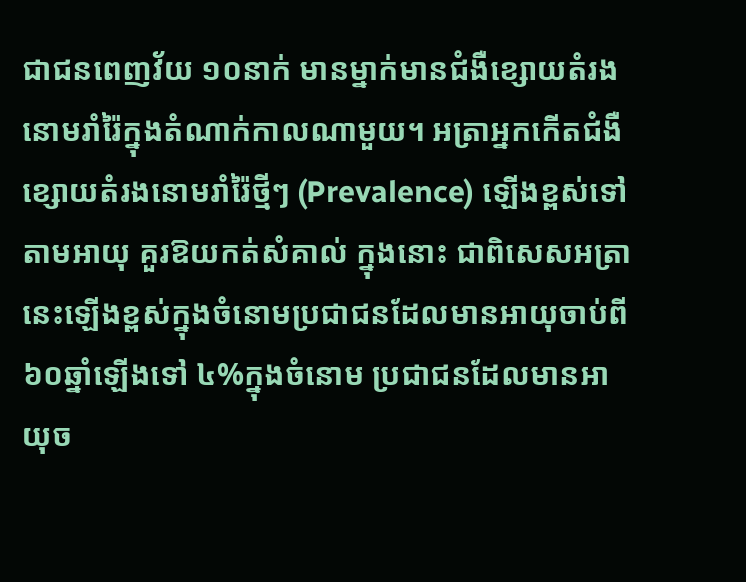ជាជនពេញវ័យ ១០នាក់ មានម្នាក់មានជំងឺខ្សោយតំរងនោមរាំរ៉ៃក្នុងតំណាក់កាលណាមួយ។ អត្រាអ្នកកើតជំងឺខ្សោយតំរងនោមរាំរ៉ៃថ្មីៗ (Prevalence) ឡើងខ្ពស់ទៅតាមអាយុ គួរឱយកត់សំគាល់ ក្នុងនោះ ជាពិសេសអត្រា នេះឡើងខ្ពស់ក្នុងចំនោមប្រជាជនដែលមានអាយុចាប់ពី៦០ឆ្នាំឡើងទៅ ៤%ក្នុងចំនោម ប្រជាជនដែលមានអាយុច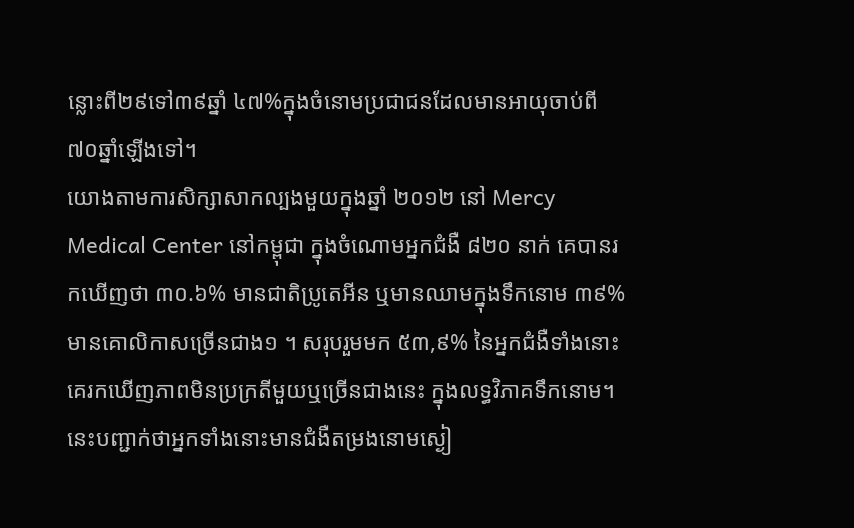ន្លោះពី២៩ទៅ៣៩ឆ្នាំ ៤៧%ក្នុងចំនោមប្រជាជនដែលមានអាយុចាប់ពី៧០ឆ្នាំឡើងទៅ។
យោងតាមការសិក្សាសាកល្បងមួយក្នុងឆ្នាំ ២០១២ នៅ Mercy Medical Center នៅកម្ពុជា ក្នុងចំណោមអ្នកជំងឺ ៨២០ នាក់ គេបានរកឃើញថា ៣០.៦% មានជាតិប្រូតេអីន ឬមានឈាមក្នុងទឹកនោម ៣៩%មានគោលិកាសច្រើនជាង១ ។ សរុបរួមមក ៥៣,៩% នៃអ្នកជំងឺទាំងនោះ គេរកឃើញភាពមិនប្រក្រតីមួយឬច្រើនជាងនេះ ក្នុងលទ្ធវិភាគទឹកនោម។ នេះបញ្ជាក់ថាអ្នកទាំងនោះមានជំងឺតម្រងនោមស្ងៀ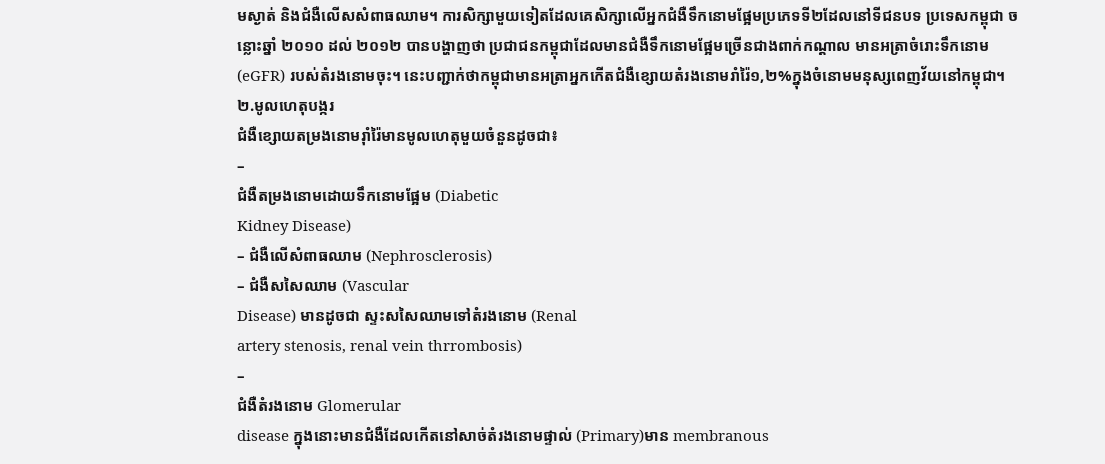មស្ងាត់ និងជំងឺលើសសំពាធឈាម។ ការសិក្សាមួយទៀតដែលគេសិក្សាលើអ្នកជំងឺទឹកនោមផ្អែមប្រភេទទី២ដែលនៅទីជនបទ ប្រទេសកម្ពុជា ចន្លោះឆ្នាំ ២០១០ ដល់ ២០១២ បានបង្ហាញថា ប្រជាជនកម្ពុជាដែលមានជំងឺទឹកនោមផ្អែមច្រើនជាងពាក់កណ្តាល មានអត្រាចំរោះទឹកនោម (eGFR) របស់តំរងនោមចុះ។ នេះបញ្ជាក់ថាកម្ពុជាមានអត្រាអ្នកកើតជំងឺខ្សោយតំរងនោមរាំរ៉ៃ១,២%ក្នុងចំនោមមនុស្សពេញវ័យនៅកម្ពុជា។
២.មូលហេតុបង្ករ
ជំងឺខ្សោយតម្រងនោមរ៉ាំរ៉ៃមានមូលហេតុមួយចំនួនដូចជា៖
–
ជំងឺតម្រងនោមដោយទឹកនោមផ្អែម (Diabetic
Kidney Disease)
– ជំងឺលើសំពាធឈាម (Nephrosclerosis)
– ជំងឺសសៃឈាម (Vascular
Disease) មានដូចជា ស្ទះសសៃឈាមទៅតំរងនោម (Renal
artery stenosis, renal vein thrrombosis)
–
ជំងឺតំរងនោម Glomerular
disease ក្នុងនោះមានជំងឺដែលកើតនៅសាច់តំរងនោមផ្ទាល់ (Primary)មាន membranous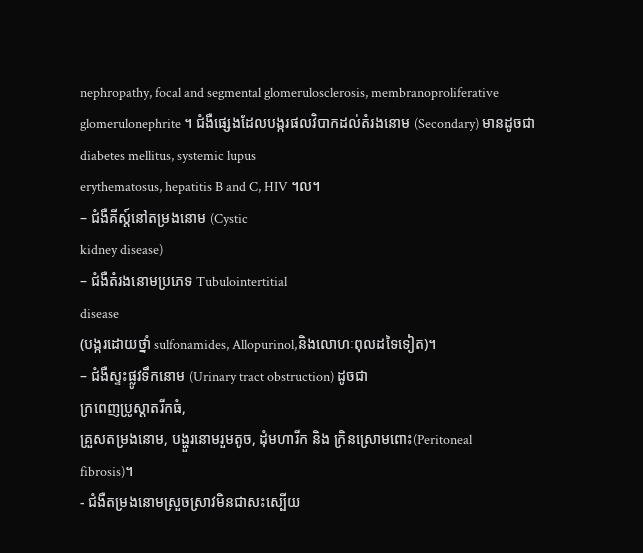nephropathy, focal and segmental glomerulosclerosis, membranoproliferative
glomerulonephrite ។ ជំងឺផ្សេងដែលបង្ករផលវិបាកដល់តំរងនោម (Secondary) មានដូចជា diabetes mellitus, systemic lupus
erythematosus, hepatitis B and C, HIV ។ល។
– ជំងឺគីស្ត៍នៅតម្រងនោម (Cystic
kidney disease)
– ជំងឺតំរងនោមប្រភេទ Tubulointertitial
disease
(បង្ករដោយថ្នាំ sulfonamides, Allopurinol,និងលោហៈពុលដទៃទៀត)។
– ជំងឺស្ទះផ្លូវទឹកនោម (Urinary tract obstruction) ដូចជា
ក្រពេញប្រូស្តាតរីកធំ,
គ្រួសតម្រងនោម, បង្ហួរនោមរួមតូច, ដុំមហារីក និង ក្រិនស្រោមពោះ(Peritoneal
fibrosis)។
- ជំងឺតម្រងនោមស្រួចស្រាវមិនជាសះស្បើយ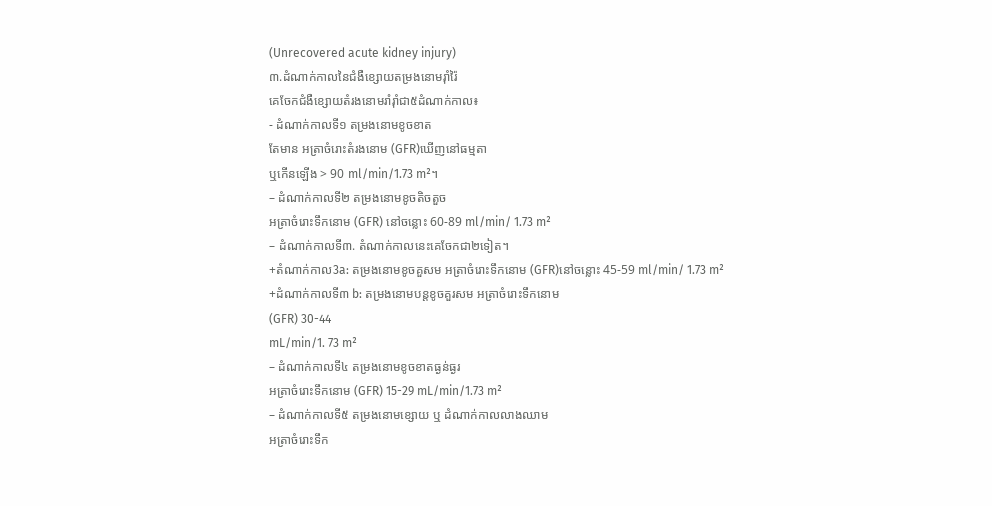(Unrecovered acute kidney injury)
៣.ដំណាក់កាលនៃជំងឺខ្សោយតម្រងនោមរ៉ាំរ៉ៃ
គេចែកជំងឺខ្សោយតំរងនោមរាំរ៉ាំជា៥ដំណាក់កាល៖
- ដំណាក់កាលទី១ តម្រងនោមខូចខាត
តែមាន អត្រាចំរោះតំរងនោម (GFR)ឃើញនៅធម្មតា
ឬកើនឡើង > 90 ml/min/1.73 m²។
– ដំណាក់កាលទី២ តម្រងនោមខូចតិចតួច
អត្រាចំរោះទឹកនោម (GFR) នៅចន្លោះ 60-89 ml/min/ 1.73 m²
– ដំណាក់កាលទី៣. តំណាក់កាលនេះគេចែកជា២ទៀត។
+តំណាក់កាល3a: តម្រងនោមខូចគួសម អត្រាចំរោះទឹកនោម (GFR)នៅចន្លោះ 45-59 ml/min/ 1.73 m²
+ដំណាក់កាលទី៣ b: តម្រងនោមបន្តខូចគួរសម អត្រាចំរោះទឹកនោម
(GFR) 30-44
mL/min/1. 73 m²
– ដំណាក់កាលទី៤ តម្រងនោមខូចខាតធ្ងន់ធ្ងរ
អត្រាចំរោះទឹកនោម (GFR) 15-29 mL/min/1.73 m²
– ដំណាក់កាលទី៥ តម្រងនោមខ្សោយ ឬ ដំណាក់កាលលាងឈាម
អត្រាចំរោះទឹក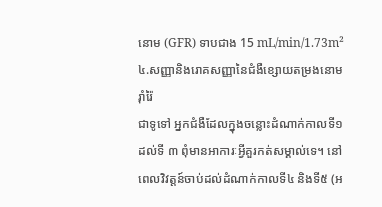នោម (GFR) ទាបជាង 15 mL/min/1.73m²
៤.សញ្ញានិងរោគសញ្ញានៃជំងឺខ្សោយតម្រងនោមរ៉ាំរ៉ៃ
ជាទូទៅ អ្នកជំងឺដែលក្នុងចន្លោះដំណាក់កាលទី១ ដល់ទី ៣ ពុំមានអាការៈអ្វីគួរកត់សម្គាល់ទេ។ នៅពេលវិវត្តន៍ចាប់ដល់ដំណាក់កាលទី៤ និងទី៥ (អ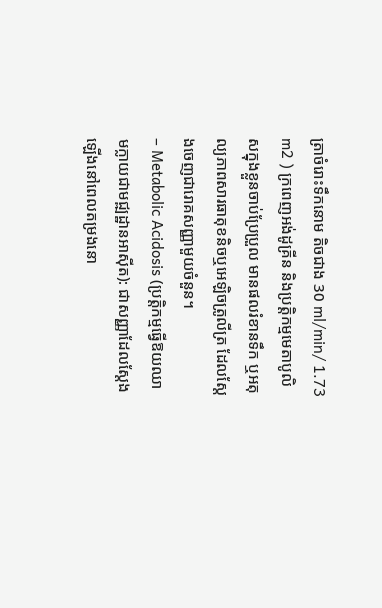ត្រាចំរោះទឹកនោម តិចជាង 30 ml/min/ 1.73 m2 ) ក្រពេញអង់ដូគ្រីន និងប្រត្តិកម្មមេតាបូលិសក្នុងខ្លួនចាប់ប្រែប្រួល មានផលរំខានទឹក ឬអតុល្យភាពសារធាតុខនិចឬអេឡិចត្រូលីត្រ ដែលស្តែងចេញជារោគសញ្ញាមួយចំនួន។
– Metabolic Acidosis (ប្រត្តិកម្មធ្វើឱយឈាមក្លាយជាមជ្ឍដ្ឋានអាស៊ីត): ជាសញ្ញាដែលស្តែងឡើងនៅពេលតម្រងនោ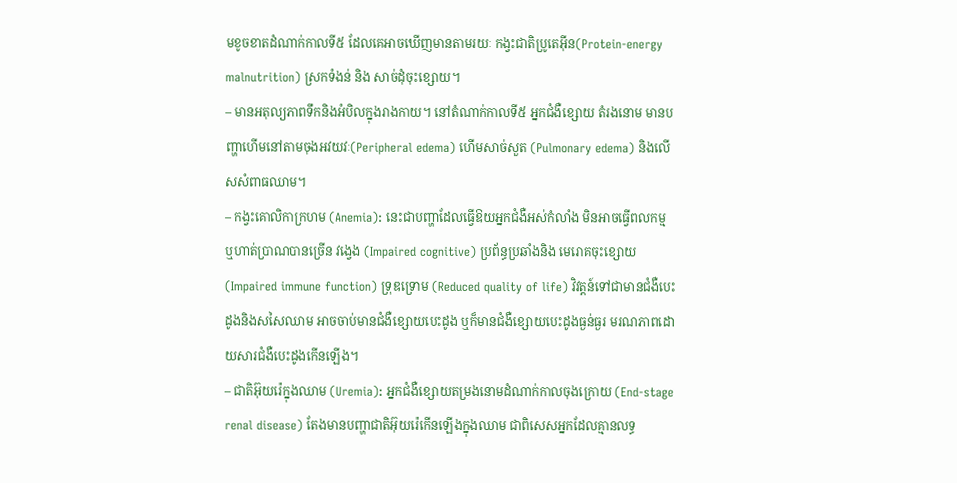មខូចខាតដំណាក់កាលទី៥ ដែលគេអាចឃើញមានតាមរយៈ កង្វះជាតិប្រូតេអ៊ីន(Protein-energy malnutrition) ស្រកទំងន់ និង សាច់ដុំចុះខ្សោយ។
– មានអតុល្យភាពទឹកនិងអំបិលក្នុងរាងកាយ។ នៅតំណាក់កាលទី៥ អ្នកជំងឺខ្សោយ តំរងនោម មានបញ្ហាហើមនៅតាមចុងអវយវៈ(Peripheral edema) ហើមសាច់សួត (Pulmonary edema) និងលើសសំពាធឈាម។
– កង្វះគោលិកាក្រហម (Anemia): នេះជាបញ្ហាដែលធ្វើឱយអ្នកជំងឺអស់កំលាំង មិនអាចធ្វើពលកម្ម ឬហាត់ប្រាណបានច្រើន វង្វេង (Impaired cognitive) ប្រព័ន្ធប្រឆាំងនិង មេរោគចុះខ្សោយ(Impaired immune function) ទ្រុឌទ្រោម (Reduced quality of life) វិវត្តន៍ទៅជាមានជំងឺបេះដូងនិងសសៃឈាម អាចចាប់មានជំងឺខ្សោយបេះដូង ឬក៏មានជំងឺខ្សោយបេះដូងធ្ងន់ធ្ងរ មរណភាពដោយសារជំងឺបេះដូងកើនឡើង។
– ជាតិអ៊ុយរ៉េក្នុងឈាម (Uremia): អ្នកជំងឺខ្សោយតម្រងនោមដំណាក់កាលចុងក្រោយ (End-stage renal disease) តែងមានបញ្ហាជាតិអ៊ុយរ៉េកើនឡើងក្នុងឈាម ជាពិសេសអ្នកដែលគ្មានលទ្ធ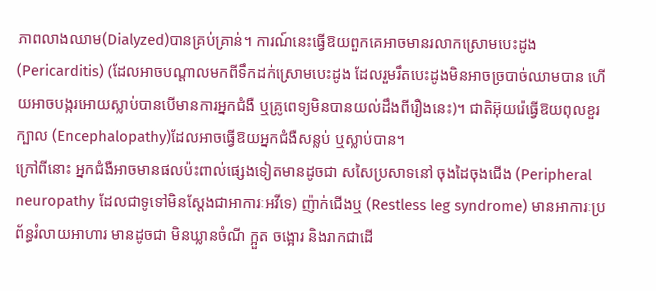ភាពលាងឈាម(Dialyzed)បានគ្រប់គ្រាន់។ ការណ៍នេះធ្វើឱយពួកគេអាចមានរលាកស្រោមបេះដូង (Pericarditis) (ដែលអាចបណ្តាលមកពីទឹកដក់ស្រោមបេះដូង ដែលរួមរឹតបេះដូងមិនអាចច្របាច់ឈាមបាន ហើយអាចបង្ករអោយស្លាប់បានបើមានការអ្នកជំងឺ ឬគ្រូពេទ្យមិនបានយល់ដឹងពីរឿងនេះ)។ ជាតិអ៊ុយរ៉េធ្វើឱយពុលខួរក្បាល (Encephalopathy)ដែលអាចធ្វើឱយអ្នកជំងឺសន្លប់ ឬស្លាប់បាន។
ក្រៅពីនោះ អ្នកជំងឺអាចមានផលប៉ះពាល់ផ្សេងទៀតមានដូចជា សសៃប្រសាទនៅ ចុងដៃចុងជើង (Peripheral neuropathy ដែលជាទូទៅមិនស្តែងជាអាការៈអវីទេ) ញ៉ាក់ជើងឬ (Restless leg syndrome) មានអាការៈប្រព័ន្ធរំលាយអាហារ មានដូចជា មិនឃ្លានចំណី ក្អួត ចង្អោរ និងរាកជាដើ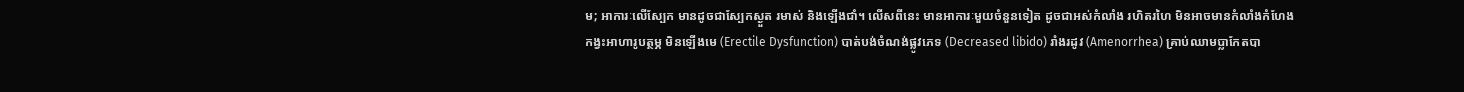ម; អាការៈលើស្បែក មានដូចជាស្បែកស្ងួត រមាស់ និងឡើងជាំ។ លើសពីនេះ មានអាការៈមួយចំនួនទៀត ដូចជាអស់កំលាំង រហិតរហៃ មិនអាចមានកំលាំងកំហែង កង្វះអាហារូបត្ថម្ភ មិនឡើងមេ (Erectile Dysfunction) បាត់បង់ចំណង់ផ្លូវភេទ (Decreased libido) រាំងរដូវ (Amenorrhea) គ្រាប់ឈាមប្លាកែតបា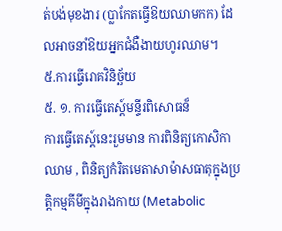ត់បង់មុខងារ (ប្លាកែតធ្វើឱយឈាមកក) ដែលអាចនាំឱយអ្នកជំងឺងាយហូរឈាម។
៥.ការធ្វើរោគវិនិច្ឆ័យ
៥. ១. ការធ្វើតេស្ត៍មន្ទីរពិសោធន៏
ការធ្វើតេស្ត៍នេះរួមមាន ការពិនិត្យកោសិកាឈាម , ពិនិត្យកំរិតមេតាសាម៉ាសធាតុក្នុងប្រត្តិកម្មគីមីក្នុងរាងកាយ (Metabolic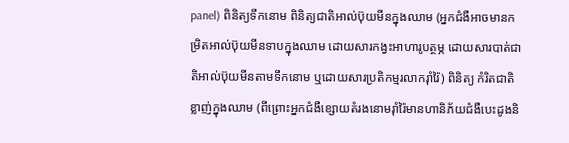panel) ពិនិត្យទឹកនោម ពិនិត្យជាតិអាល់ប៊ុយមីនក្នុងឈាម (អ្នកជំងឺអាចមានកម្រិតអាល់ប៊ុយមីនទាបក្នុងឈាម ដោយសារកង្វះអាហារូបត្ថម្ភ ដោយសារបាត់ជាតិអាល់ប៊ុយមីនតាមទឹកនោម ឬដោយសារប្រតិកម្មរលាករ៉ាំរ៉ៃ) ពិនិត្យ កំរិតជាតិខ្លាញ់ក្នុងឈាម (ពីព្រោះអ្នកជំងឺខ្សោយតំរងនោមរ៉ាំរ៉ៃមានហានិភ័យជំងឺបេះដូងនិ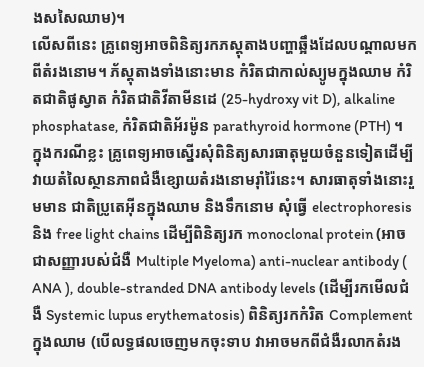ងសសៃឈាម)។
លើសពីនេះ គ្រូពេទ្យអាចពិនិត្យរកភស្តុតាងបញ្ហាឆ្អឹងដែលបណ្តាលមកពីតំរងនោម។ ភ័ស្តុតាងទាំងនោះមាន កំរិតជាកាល់ស្យូមក្នុងឈាម កំរិតជាតិផូស្វាត កំរិតជាតិវីតាមីនដេ (25-hydroxy vit D), alkaline phosphatase, កំរិតជាតិអ័រម៉ូន parathyroid hormone (PTH) ។
ក្នុងករណីខ្លះ គ្រូពេទ្យអាចស្នើរសុំពិនិត្យសារធាតុមួយចំនួនទៀតដើម្បីវាយតំលៃស្ថានភាពជំងឺខ្សោយតំរងនោមរ៉ាំរ៉ៃនេះ។ សារធាតុទាំងនោះរួមមាន ជាតិប្រូតេអ៊ីនក្នុងឈាម និងទឹកនោម សុំធ្វើ electrophoresis និង free light chains ដើម្បីពិនិត្យរក monoclonal protein (អាចជាសញ្ញារបស់ជំងឺ Multiple Myeloma) anti-nuclear antibody ( ANA ), double-stranded DNA antibody levels (ដើម្បីរកមើលជំងឺ Systemic lupus erythematosis) ពិនិត្យរកកំរិត Complement ក្នុងឈាម (បើលទ្ធផលចេញមកចុះទាប វាអាចមកពីជំងឺរលាកតំរង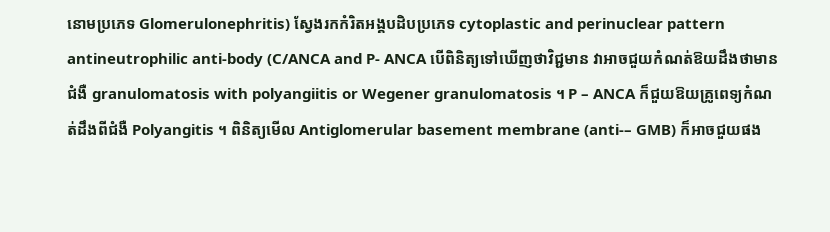នោមប្រភេទ Glomerulonephritis) ស្វែងរកកំរិតអង្គបដិបប្រភេទ cytoplastic and perinuclear pattern antineutrophilic anti-body (C/ANCA and P- ANCA បើពិនិត្យទៅឃើញថាវិជ្ជមាន វាអាចជួយកំណត់ឱយដឹងថាមានជំងឺ granulomatosis with polyangiitis or Wegener granulomatosis ។ P – ANCA ក៏ជួយឱយគ្រូពេទ្យកំណត់ដឹងពីជំងឺ Polyangitis ។ ពិនិត្យមើល Antiglomerular basement membrane (anti-– GMB) ក៏អាចជួយផង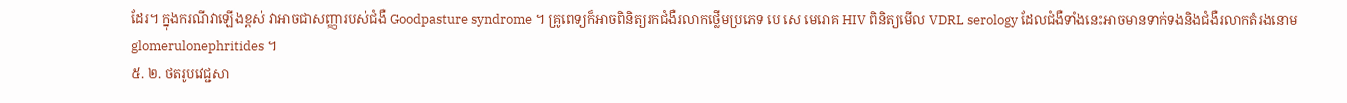ដែរ។ ក្នុងករណីវាឡើងខ្ពស់ វាអាចជាសញ្ញារបស់ជំងឺ Goodpasture syndrome ។ គ្រូពេទ្យក៏អាចពិនិត្យរកជំងឺរលាកថ្លើមប្រភេទ បេ សេ មេរោគ HIV ពិនិត្យមើល VDRL serology ដែលជំងឺទាំងនេះអាចមានទាក់ទងនិងជំងឺរលាកតំរងនោម glomerulonephritides ។
៥. ២. ថតរូបវេជ្ជសា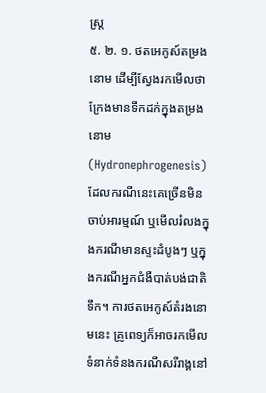ស្ត្រ
៥. ២. ១. ថតអេកូស៍តម្រងនោម ដើម្បីស្វែងរកមើលថាក្រែងមានទឹកដក់ក្នុងតម្រងនោម (Hydronephrogenesis) ដែលករណីនេះគេច្រើនមិនចាប់អារម្មណ៍ ឬមើលរំលងក្នុងករណីមានស្ទះដំបូងៗ ឬក្នុងករណីអ្នកជំងឺបាត់បង់ជាតិទឹក។ ការថតអេកូស៍តំរងនោមនេះ គ្រូពេទ្យក៏អាចរកមើលទំនាក់ទំនងករណីសរីរាង្គនៅ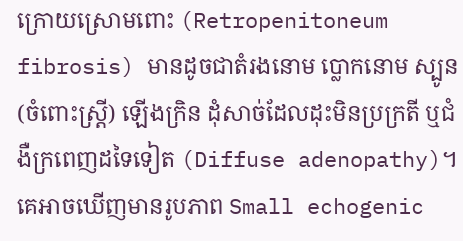ក្រោយស្រោមពោះ (Retropenitoneum fibrosis) មានដូចជាតំរងនោម ប្លោកនោម ស្បូន(ចំពោះស្ត្រី) ឡើងក្រិន ដុំសាច់ដែលដុះមិនប្រក្រតី ឬជំងឺក្រពេញដទៃទៀត (Diffuse adenopathy)។ គេអាចឃើញមានរូបភាព Small echogenic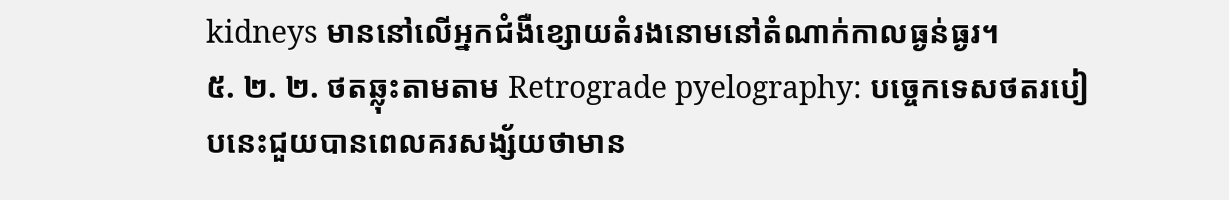kidneys មាននៅលើអ្នកជំងឺខ្សោយតំរងនោមនៅតំណាក់កាលធ្ងន់ធ្ងរ។
៥. ២. ២. ថតឆ្លុះតាមតាម Retrograde pyelography: បច្ចេកទេសថតរបៀបនេះជួយបានពេលគរសង្ស័យថាមាន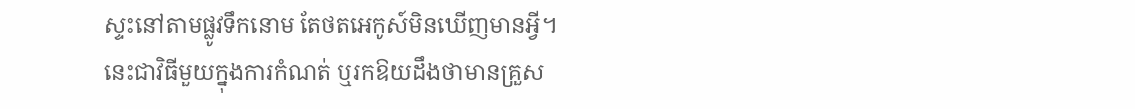ស្ទះនៅតាមផ្លូវទឹកនោម តែថតអេកូស៍មិនឃើញមានអ្វី។ នេះជាវិធីមួយក្នុងការកំណត់ ឬរកឱយដឹងថាមានគ្រួស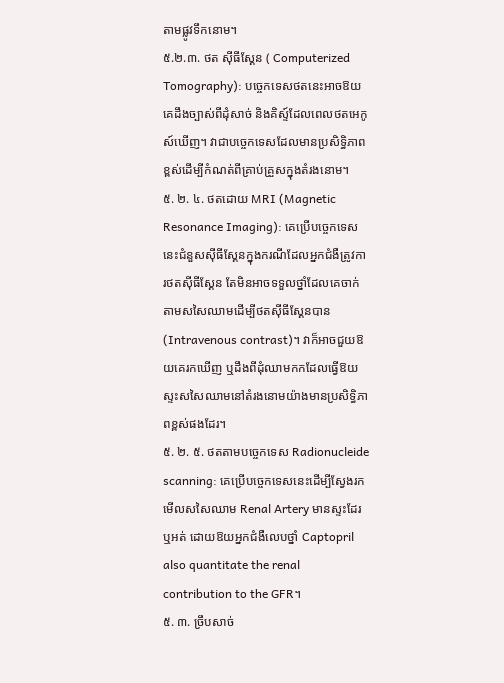តាមផ្លូវទឹកនោម។
៥.២.៣. ថត ស៊ីធីស្គែន ( Computerized Tomography): បច្ចេកទេសថតនេះអាចឱយគេដឹងច្បាស់ពីដុំសាច់ និងគិស្ទ៍ដែលពេលថតអេកូស៍ឃើញ។ វាជាបច្ចេកទេសដែលមានប្រសិទ្ធិភាពខ្ពស់ដើម្បីកំណត់ពីគ្រាប់គ្រួសក្នុងតំរងនោម។
៥. ២. ៤. ថតដោយ MRI (Magnetic Resonance Imaging): គេប្រើបច្ចេកទេសនេះជំនួសស៊ីធីស្គែនក្នុងករណីដែលអ្នកជំងឺត្រូវការថតស៊ីធីស្គែន តែមិនអាចទទួលថ្នាំដែលគេចាក់តាមសសៃឈាមដើម្បីថតស៊ីធីស្គែនបាន (Intravenous contrast)។ វាក៏អាចជួយឱយគេរកឃើញ ឬដឹងពីដុំឈាមកកដែលធ្វើឱយស្ទះសសៃឈាមនៅតំរងនោមយ៉ាងមានប្រសិទ្ធិភាពខ្ពស់ផងដែរ។
៥. ២. ៥. ថតតាមបច្ចេកទេស Radionucleide scanning: គេប្រើបច្ចេកទេសនេះដើម្បីស្វែងរកមើលសសៃឈាម Renal Artery មានស្ទះដែរឬអត់ ដោយឱយអ្នកជំងឺលេបថ្នាំ Captopril also quantitate the renal contribution to the GFR។
៥. ៣. ច្រឹបសាច់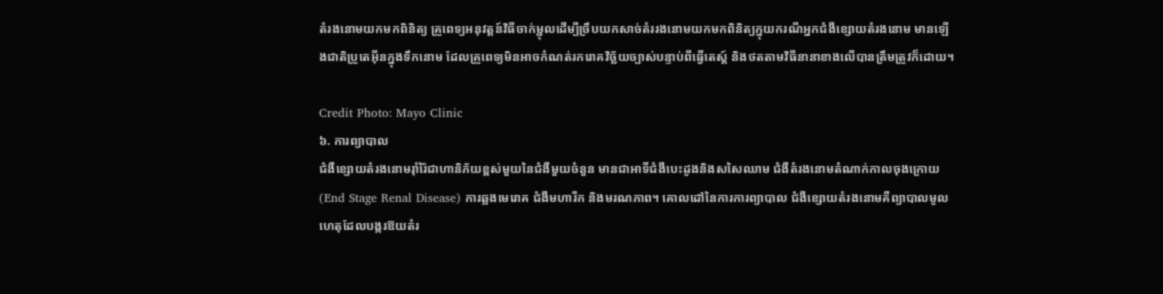តំរងនោមយកមកពិនិត្យ គ្រូពេទ្យអនុវត្តន៍វិធីចាក់ម្ជុលដើម្បីច្រឹបយកសាច់តំររងនោមយកមកពិនិត្យក្នុយករណីអ្នកជំងឺខ្សោយតំរងនោម មានឡើងជាតិប្រូតេអ៊ីនក្នុងទឹកនោម ដែលគ្រូពេទ្យមិនអាចកំណត់រករោគវិច្ឆ័យច្បាស់បន្ទាប់ពីធ្វើតេស្ត៍ និងថតតាមវិធីនានាខាងលើបានត្រឹមត្រូវក៏ដោយ។

Credit Photo: Mayo Clinic
៦. ការព្យាបាល
ជំងឺខ្សោយតំរងនោមរ៉ាំរ៉ៃជាហានិភ័យខ្ពស់មួយនៃជំងឺមួយចំនួន មានជាអាទិ៍ជំងឺបេះដូងនិងសសៃឈាម ជំងឺតំរងនោមតំណាក់កាលចុងក្រោយ (End Stage Renal Disease) ការឆ្លងមេរោគ ជំងឺមហារីក និងមរណភាព។ គោលដៅនៃការការព្យាបាល ជំងឺខ្សោយតំរងនោមគឺព្យាបាលមូលហេតុដែលបង្ករឱយតំរ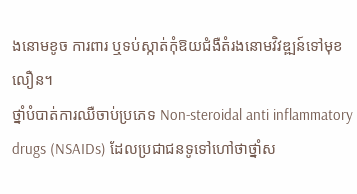ងនោមខូច ការពារ ឬទប់ស្កាត់កុំឱយជំងឺតំរងនោមវិវឌ្ឍន៍ទៅមុខលឿន។
ថ្នាំបំបាត់ការឈឺចាប់ប្រភេទ Non-steroidal anti inflammatory drugs (NSAIDs) ដែលប្រជាជនទូទៅហៅថាថ្នាំស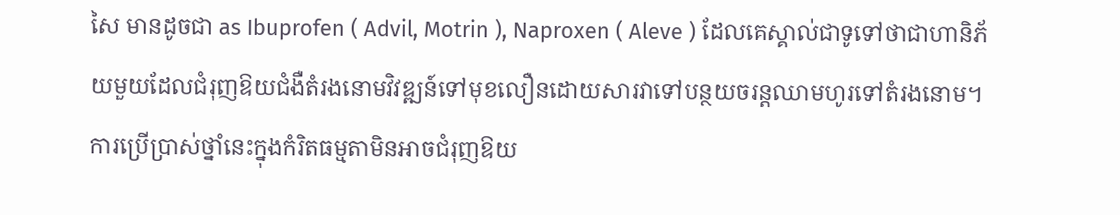សៃ មានដូចជា as Ibuprofen ( Advil, Motrin ), Naproxen ( Aleve ) ដែលគេស្គាល់ជាទូទៅថាជាហានិភ័យមួយដែលជំរុញឱយជំងឺតំរងនោមវិវឌ្ឍន៍ទៅមុខលឿនដោយសារវាទៅបន្ថយចរន្តឈាមហូរទៅតំរងនោម។ ការប្រើប្រាស់ថ្នាំនេះក្នុងកំរិតធម្មតាមិនអាចជំរុញឱយ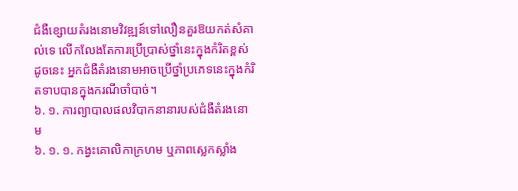ជំងឺខ្សោយតំរងនោមវិវឌ្ឍន៍ទៅលឿនគួរឱយកត់សំគាល់ទេ លើកលែងតែការប្រើប្រាស់ថ្នាំនេះក្នុងកំរិតខ្ពស់ ដូចនេះ អ្នកជំងឺតំរងនោមអាចប្រើថ្នាំប្រភេទនេះក្នុងកំរិតទាបបានក្នុងករណីចាំបាច់។
៦. ១. ការព្យាបាលផលវិបាកនានារបស់ជំងឺតំរងនោម
៦. ១. ១. កង្វះគោលិកាក្រហម ឬភាពស្លេកស្លាំង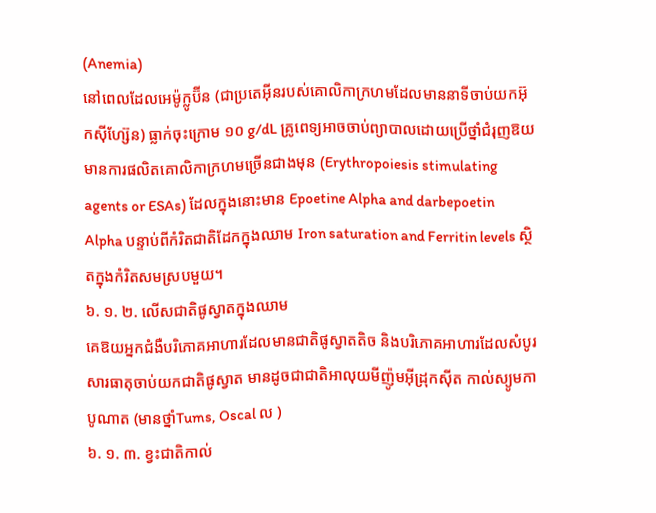(Anemia)
នៅពេលដែលអេម៉ូក្លូប៊ីន (ជាប្រតេអ៊ីនរបស់គោលិកាក្រហមដែលមាននាទីចាប់យកអ៊ុកស៊ីហ្ស៊ែន) ធ្លាក់ចុះក្រោម ១០ g/dL គ្រូពេទ្យអាចចាប់ព្យាបាលដោយប្រើថ្នាំជំរុញឱយមានការផលិតគោលិកាក្រហមច្រើនជាងមុន (Erythropoiesis stimulating agents or ESAs) ដែលក្នុងនោះមាន Epoetine Alpha and darbepoetin Alpha បន្ទាប់ពីកំរិតជាតិដែកក្នុងឈាម Iron saturation and Ferritin levels ស្ថិតក្នុងកំរិតសមស្របមួយ។
៦. ១. ២. លើសជាតិផូស្វាតក្នុងឈាម
គេឱយអ្នកជំងឺបរិភោគអាហារដែលមានជាតិផូស្វាតតិច និងបរិភោគអាហារដែលសំបូរសារធាតុចាប់យកជាតិផូស្វាត មានដូចជាជាតិអាលុយមីញ៉ូមអ៊ីដ្រុកស៊ីត កាល់ស្យូមកាបូណាត (មានថ្នាំTums, Oscal ល )
៦. ១. ៣. ខ្វះជាតិកាល់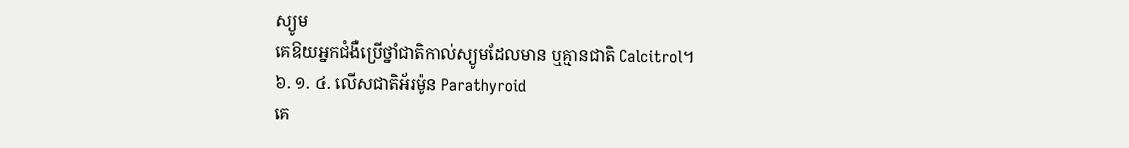ស្យូម
គេឱយអ្នកជំងឺប្រើថ្នាំជាតិកាល់ស្យូមដែលមាន ឬគ្មានជាតិ Calcitrol។
៦. ១. ៤. លើសជាតិអ័រម៉ូន Parathyroid
គេ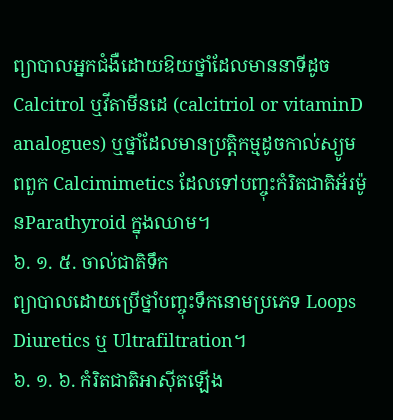ព្យាបាលអ្នកជំងឺដោយឱយថ្នាំដែលមាននាទីដូច Calcitrol ឬវីតាមីនដេ (calcitriol or vitaminD analogues) ឬថ្នាំដែលមានប្រត្តិកម្មដូចកាល់ស្យូម ពពួក Calcimimetics ដែលទៅបញ្ចុះកំរិតជាតិអ័រម៉ូនParathyroid ក្នុងឈាម។
៦. ១. ៥. ចាល់ជាតិទឹក
ព្យាបាលដោយប្រើថ្នាំបញ្ចុះទឹកនោមប្រភេទ Loops Diuretics ឬ Ultrafiltration។
៦. ១. ៦. កំរិតជាតិអាស៊ីតឡើង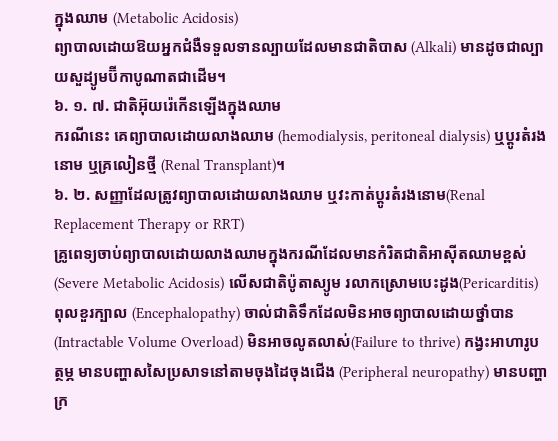ក្នុងឈាម (Metabolic Acidosis)
ព្យាបាលដោយឱយអ្នកជំងឺទទួលទានល្បាយដែលមានជាតិបាស (Alkali) មានដូចជាល្បាយសួដ្យូមប៊ីកាបូណាតជាដើម។
៦. ១. ៧. ជាតិអ៊ុយរ៉េកើនឡើងក្នុងឈាម
ករណីនេះ គេព្យាបាលដោយលាងឈាម (hemodialysis, peritoneal dialysis) ឬប្តូរតំរងនោម ឬគ្រលៀនថ្មី (Renal Transplant)។
៦. ២. សញ្ញាដែលត្រូវព្យាបាលដោយលាងឈាម ឬវះកាត់ប្តូរតំរងនោម(Renal Replacement Therapy or RRT)
គ្រូពេទ្យចាប់ព្យាបាលដោយលាងឈាមក្នុងករណីដែលមានកំរិតជាតិអាស៊ីតឈាមខ្ពស់(Severe Metabolic Acidosis) លើសជាតិប៉ូតាស្យូម រលាកស្រោមបេះដូង(Pericarditis) ពុលខួរក្បាល (Encephalopathy) ចាល់ជាតិទឹកដែលមិនអាចព្យាបាលដោយថ្នាំបាន (Intractable Volume Overload) មិនអាចលូតលាស់(Failure to thrive) កង្វះអាហារូបត្ថម្ភ មានបញ្ហាសសៃប្រសាទនៅតាមចុងដៃចុងជើង (Peripheral neuropathy) មានបញ្ហាក្រ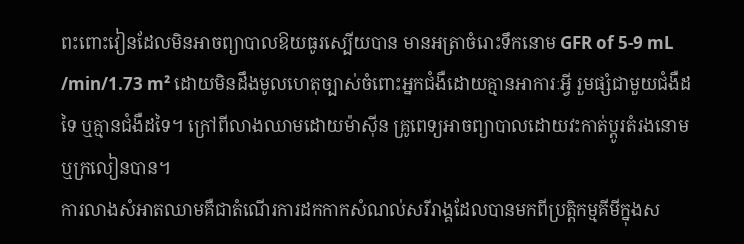ពះពោះវៀនដែលមិនអាចព្យាបាលឱយធូរស្បើយបាន មានអត្រាចំរោះទឹកនោម GFR of 5-9 mL /min/1.73 m² ដោយមិនដឹងមូលហេតុច្បាស់ចំពោះអ្នកជំងឺដោយគ្មានអាការៈអ្វី រួមផ្សំជាមួយជំងឺដទៃ ឬគ្មានជំងឺដទៃ។ ក្រៅពីលាងឈាមដោយម៉ាស៊ីន គ្រូពេទ្យអាចព្យាបាលដោយវះកាត់ប្តូរតំរងនោម ឬក្រលៀនបាន។
ការលាងសំអាតឈាមគឺជាតំណើរការដកកាកសំណល់សរីរាង្គដែលបានមកពីប្រត្តិកម្មគីមីក្នុងស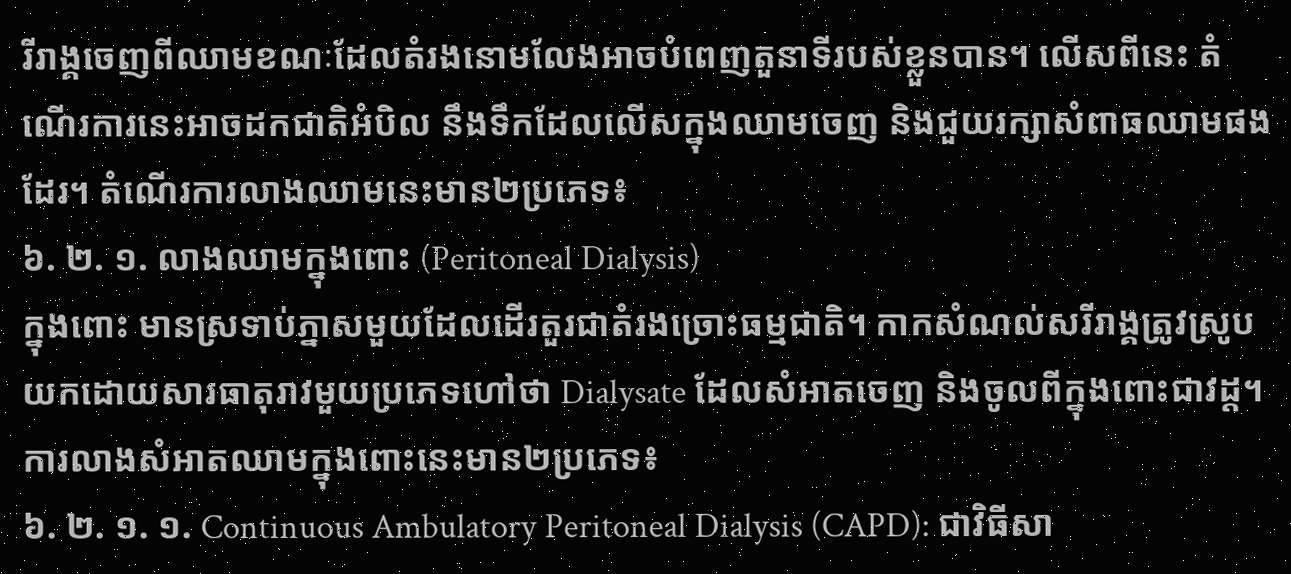រីរាង្គចេញពីឈាមខណៈដែលតំរងនោមលែងអាចបំពេញតួនាទីរបស់ខ្លួនបាន។ លើសពីនេះ តំណើរការនេះអាចដកជាតិអំបិល នឹងទឹកដែលលើសក្នុងឈាមចេញ និងជួយរក្សាសំពាធឈាមផងដែរ។ តំណើរការលាងឈាមនេះមាន២ប្រភេទ៖
៦. ២. ១. លាងឈាមក្នុងពោះ (Peritoneal Dialysis)
ក្នុងពោះ មានស្រទាប់ភ្នាសមួយដែលដើរតួរជាតំរងច្រោះធម្មជាតិ។ កាកសំណល់សរីរាង្គត្រូវស្រូបយកដោយសារធាតុរាវមួយប្រភេទហៅថា Dialysate ដែលសំអាតចេញ និងចូលពីក្នុងពោះជាវដ្ត។ ការលាងសំអាតឈាមក្នុងពោះនេះមាន២ប្រភេទ៖
៦. ២. ១. ១. Continuous Ambulatory Peritoneal Dialysis (CAPD): ជាវិធីសា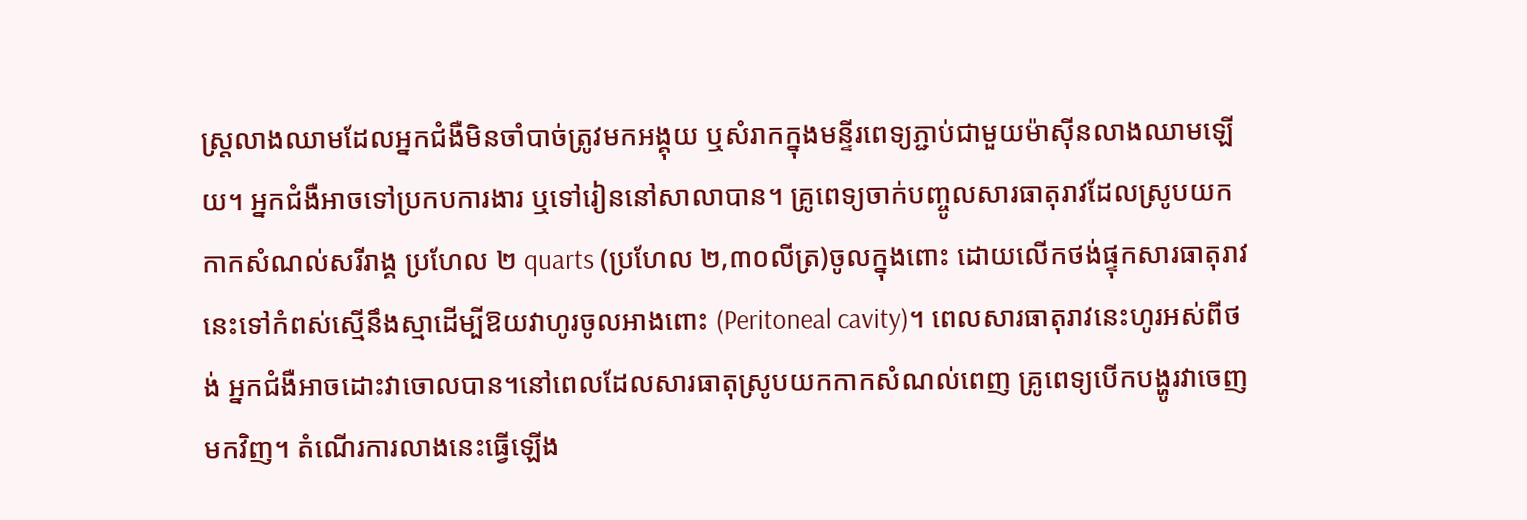ស្ត្រលាងឈាមដែលអ្នកជំងឺមិនចាំបាច់ត្រូវមកអង្គុយ ឬសំរាកក្នុងមន្ទីរពេទ្យភ្ជាប់ជាមួយម៉ាស៊ីនលាងឈាមឡើយ។ អ្នកជំងឺអាចទៅប្រកបការងារ ឬទៅរៀននៅសាលាបាន។ គ្រូពេទ្យចាក់បញ្ចូលសារធាតុរាវដែលស្រូបយកកាកសំណល់សរីរាង្គ ប្រហែល ២ quarts (ប្រហែល ២,៣០លីត្រ)ចូលក្នុងពោះ ដោយលើកថង់ផ្ទុកសារធាតុរាវនេះទៅកំពស់ស្មើនឹងស្មាដើម្បីឱយវាហូរចូលអាងពោះ (Peritoneal cavity)។ ពេលសារធាតុរាវនេះហូរអស់ពីថង់ អ្នកជំងឺអាចដោះវាចោលបាន។នៅពេលដែលសារធាតុស្រូបយកកាកសំណល់ពេញ គ្រូពេទ្យបើកបង្ហូរវាចេញមកវិញ។ តំណើរការលាងនេះធ្វើឡើង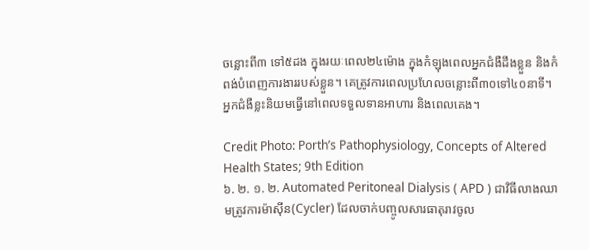ចន្លោះពី៣ ទៅ៥ដង ក្នុងរយៈពេល២៤ម៉ោង ក្នុងកំឡុងពេលអ្នកជំងឺដឹងខ្លួន និងកំពង់បំពេញការងាររបស់ខ្លួន។ គេត្រូវការពេលប្រហែលចន្លោះពី៣០ទៅ៤០នាទី។ អ្នកជំងឺខ្លះនិយមធ្វើនៅពេលទទួលទានអាហារ និងពេលគេង។

Credit Photo: Porth’s Pathophysiology, Concepts of Altered Health States; 9th Edition
៦. ២. ១. ២. Automated Peritoneal Dialysis ( APD ) ជាវិធីលាងឈាមត្រូវការម៉ាស៊ីន(Cycler) ដែលចាក់បញ្ចូលសារធាតុរាវចូល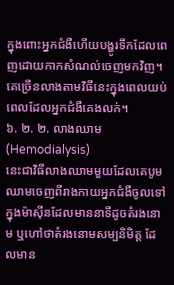ក្នុងពោះអ្នកជំងឺហើយបង្ហូរទឹកដែលពេញដោយកាកសំណល់ចេញមកវិញ។ គេច្រើនលាងតាមវិធីនេះក្នុងពេលយប់ ពេលដែលអ្នកជំងឺគេងលក់។
៦. ២. ២. លាងឈាម (Hemodialysis)
នេះជាវិធីលាងឈាមមួយដែលគេបូមឈាមចេញពីរាងកាយអ្នកជំងឺចូលទៅក្នុងម៉ាស៊ីនដែលមាននាទីដូចតំរងនោម ឬហៅថាតំរងនោមសម្បនិមិត្ត ដែលមាន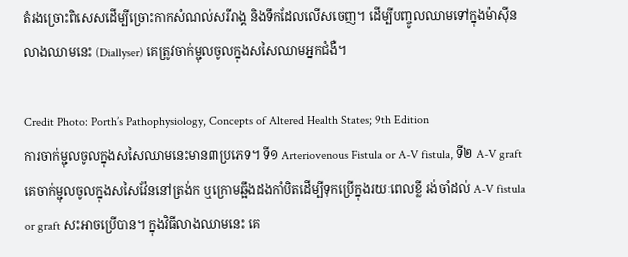តំរងច្រោះពិសេសដើម្បីច្រោះកាកសំណល់សរីរាង្គ និងទឹកដែលលើសចេញ។ ដើម្បីបញ្ចូលឈាមទៅក្នុងម៉ាស៊ីនលាងឈាមនេះ (Diallyser) គេត្រូវចាក់ម្ជុលចូលក្នុងសសៃឈាមអ្នកជំងឺ។

Credit Photo: Porth’s Pathophysiology, Concepts of Altered Health States; 9th Edition
ការចាក់ម្ជុលចូលក្នុងសសៃឈាមនេះមាន៣ប្រភេទ។ ទី១ Arteriovenous Fistula or A-V fistula, ទី២ A-V graft គេចាក់ម្ជុលចូលក្នុងសសៃវ៉ែននៅត្រង់ក ឬក្រោមឆ្អឹងដងកាំបិតដើម្បីទុកប្រើក្នុងរយៈពេលខ្លី រង់ចាំដល់ A-V fistula or graft សះអាចប្រើបាន។ ក្នុងវិធីលាងឈាមនេះ គេ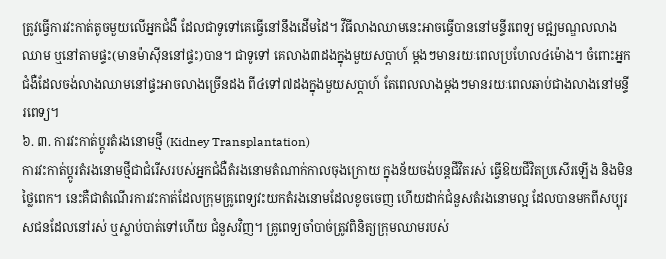ត្រូវធ្វើការវះកាត់តូចមួយលើអ្នកជំងឺ ដែលជាទូទៅគេធ្វើនៅនឹងដើមដៃ។ វីធីលាងឈាមនេះអាចធ្វើបាននៅមន្ទីរពេទ្យ មជ្ឍមណ្ឌលលាងឈាម ឬនៅតាមផ្ទះ(មានម៉ាស៊ីននៅផ្ទះ)បាន។ ជាទូទៅ គេលាង៣ដងក្នុងមួយសប្តាហ៍ ម្តងៗមានរយៈពេលប្រហែល៤ម៉ោង។ ចំពោះអ្នកជំងឺដែលចង់លាងឈាមនៅផ្ទះអាចលាងច្រើនដង ពី៤ទៅ៧ដងក្នុងមួយសប្តាហ៍ តែពេលលាងម្តងៗមានរយៈពេលឆាប់ជាងលាងនៅមន្ទីរពេទ្យ។
៦. ៣. ការវះកាត់ប្តូរតំរងនោមថ្មី (Kidney Transplantation)
ការវះកាត់ប្តូរតំរងនោមថ្មីជាជំរើសរបស់អ្នកជំងឺតំរងនោមតំណាក់កាលចុងក្រោយ ក្នុងន័យចង់បន្តជីវិតរស់ ធ្វើឱយជីវិតប្រសើរឡើង និងមិនថ្លៃពេក។ នេះគឺជាតំណើរការវះកាត់ដែលក្រុមគ្រូពេទ្យវះយកតំរងនោមដែលខូចចេញ ហើយដាក់ជំនួសតំរងនោមល្អ ដែលបានមកពីសប្បុរសជនដែលនៅរស់ ឬស្លាប់បាត់ទៅហើយ ជំនួសវិញ។ គ្រូពេទ្យចាំបាច់ត្រូវពិនិត្យក្រុមឈាមរបស់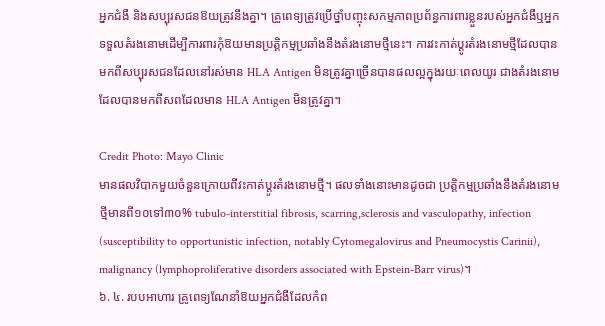អ្នកជំងឺ និងសប្បុរសជនឱយត្រូវនឹងគ្នា។ គ្រូពេទ្យត្រូវប្រើថ្នាំបញ្ចុះសកម្មភាពប្រព័ន្ធការពារខ្លួនរបស់អ្នកជំងឺឬអ្នកទទួលតំរងនោមដើម្បីការពារកុំឱយមានប្រត្តិកម្មប្រឆាំងនឹងតំរងនោមថ្មីនេះ។ ការវះកាត់ប្តូរតំរងនោមថ្មីដែលបានមកពីសប្បុរសជនដែលនៅរស់មាន HLA Antigen មិនត្រូវគ្នាច្រើនបានផលល្អក្នុងរយៈពេលយូរ ជាងតំរងនោមដែលបានមកពីសពដែលមាន HLA Antigen មិនត្រូវគ្នា។

Credit Photo: Mayo Clinic
មានផលវិបាកមួយចំនួនក្រោយពីវះកាត់ប្តូរតំរងនោមថ្មី។ ផលទាំងនោះមានដូចជា ប្រត្តិកម្មប្រឆាំងនឹងតំរងនោមថ្មីមានពី១០ទៅ៣០% tubulo-interstitial fibrosis, scarring,sclerosis and vasculopathy, infection (susceptibility to opportunistic infection, notably Cytomegalovirus and Pneumocystis Carinii), malignancy (lymphoproliferative disorders associated with Epstein-Barr virus)។
៦. ៤. របបអាហារ គ្រូពេទ្យណែនាំឱយអ្នកជំងឺដែលកំព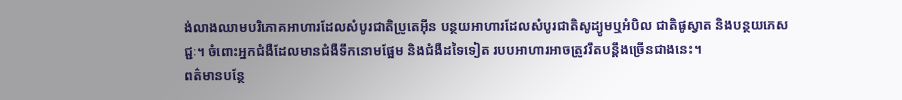ង់លាងឈាមបរិភោគអាហារដែលសំបូរជាតិប្រូតេអ៊ីន បន្ថយអាហារដែលសំបូរជាតិសូដ្យូមឬអំបិល ជាតិផូស្វាត និងបន្ថយភេសជ្ជៈ។ ចំពោះអ្នកជំងឺដែលមានជំងឺទឹកនោមផ្អែម និងជំងឺដទៃទៀត របបអាហារអាចត្រូវរឹតបន្តឹងច្រើនជាងនេះ។
ពត៌មានបន្ថែ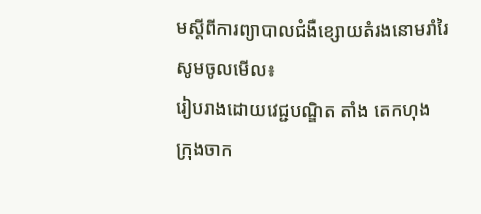មស្តីពីការព្យាបាលជំងឺខ្សោយតំរងនោមរាំរៃ សូមចូលមើល៖
រៀបរាងដោយវេជ្ជបណ្ឌិត តាំង តេកហុង
ក្រុងចាក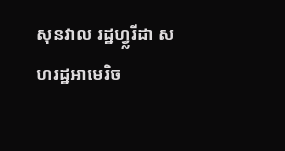សុនវាល រដ្ឋហ្វ្លរីដា សហរដ្ឋអាមេរិច